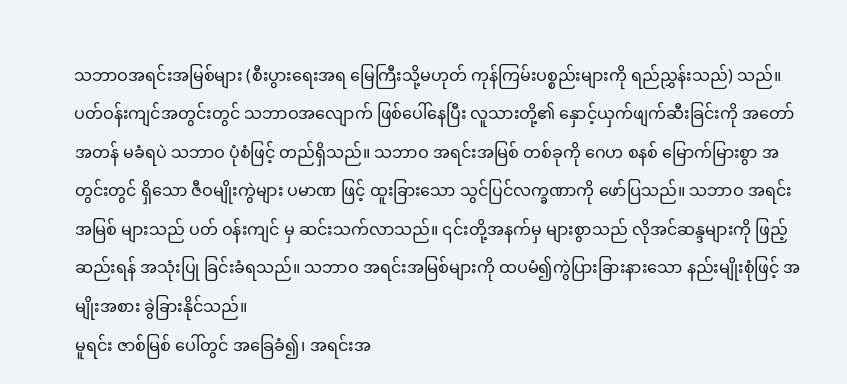သဘာဝအရင်းအမြစ်များ (စီးပွားရေးအရ မြေကြီးသို့မဟုတ် ကုန်ကြမ်းပစ္စည်းများကို ရည်ညွှန်းသည်) သည်။ ပတ်ဝန်းကျင်အတွင်းတွင် သဘာဝအလျောက် ဖြစ်ပေါ်နေပြီး လူသားတို့၏ နှောင့်ယှက်ဖျက်ဆီးခြင်းကို အတော်အတန် မခံရပဲ သဘာဝ ပုံစံဖြင့် တည်ရှိသည်။ သဘာဝ အရင်းအမြစ် တစ်ခုကို ဂေဟ စနစ် မြောက်မြားစွာ အတွင်းတွင် ရှိသော ဇီဝမျိုးကွဲများ ပမာဏ ဖြင့် ထူးခြားသော သွင်ပြင်လက္ခဏာကို ဖော်ပြသည်။ သဘာဝ အရင်းအမြစ် များသည် ပတ် ဝန်းကျင် မှ ဆင်းသက်လာသည်။ ၎င်းတို့အနက်မှ များစွာသည် လိုအင်ဆန္ဒများကို ဖြည့်ဆည်းရန် အသုံးပြု ခြင်းခံရသည်။ သဘာဝ အရင်းအမြစ်များကို ထပမံ၍ကွဲပြားခြားနားသော နည်းမျိုးစုံဖြင့် အမျိုးအစား ခွဲခြားနိုင်သည်။
မူရင်း ဇာစ်မြစ် ပေါ်တွင် အခြေခံ၍၊ အရင်းအ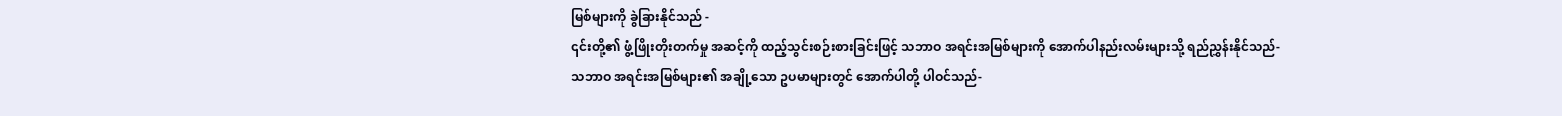မြစ်များကို ခွဲခြားနိုင်သည် -
၎င်းတို့၏ ဖွံ့ဖြိုးတိုးတက်မှု အဆင့်ကို ထည့်သွင်းစဉ်းစားခြင်းဖြင့် သဘာဝ အရင်းအမြစ်များကို အောက်ပါနည်းလမ်းများသို့ ရည်ညွှန်းနိုင်သည်-
သဘာဝ အရင်းအမြစ်များ၏ အချို့သော ဥပမာများတွင် အောက်ပါတို့ ပါဝင်သည်-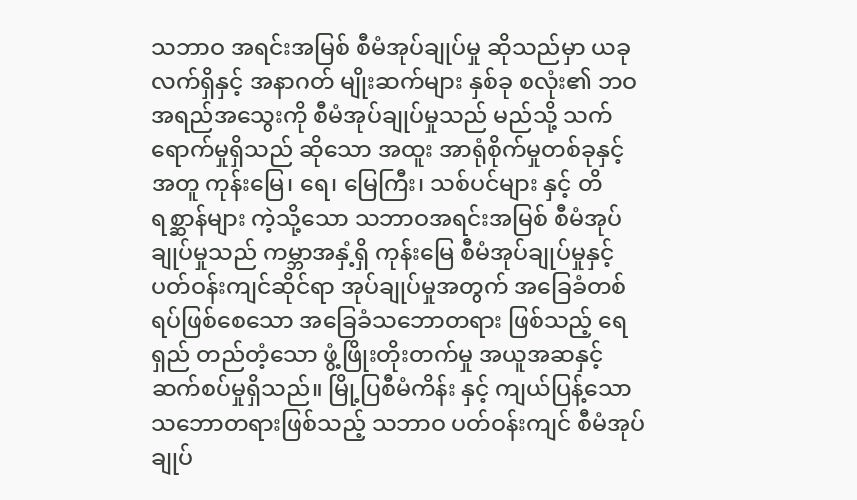သဘာဝ အရင်းအမြစ် စီမံအုပ်ချုပ်မှု ဆိုသည်မှာ ယခုလက်ရှိနှင့် အနာဂတ် မျိုးဆက်များ နှစ်ခု စလုံး၏ ဘဝအရည်အသွေးကို စီမံအုပ်ချုပ်မှုသည် မည်သို့ သက်ရောက်မှုရှိသည် ဆိုသော အထူး အာရုံစိုက်မှုတစ်ခုနှင့်အတူ ကုန်းမြေ၊ ရေ၊ မြေကြီး၊ သစ်ပင်များ နှင့် တိရစ္ဆာန်များ ကဲ့သို့သော သဘာဝအရင်းအမြစ် စီမံအုပ်ချုပ်မှုသည် ကမ္ဘာအနှံ့ရှိ ကုန်းမြေ စီမံအုပ်ချုပ်မှုနှင့် ပတ်ဝန်းကျင်ဆိုင်ရာ အုပ်ချုပ်မှုအတွက် အခြေခံတစ်ရပ်ဖြစ်စေသော အခြေခံသဘောတရား ဖြစ်သည့် ရေရှည် တည်တံ့သော ဖွံ့ဖြိုးတိုးတက်မှု အယူအဆနှင့် ဆက်စပ်မှုရှိသည်။ မြို့ပြစီမံကိန်း နှင့် ကျယ်ပြန့်သော သဘောတရားဖြစ်သည့် သဘာဝ ပတ်ဝန်းကျင် စီမံအုပ် ချုပ်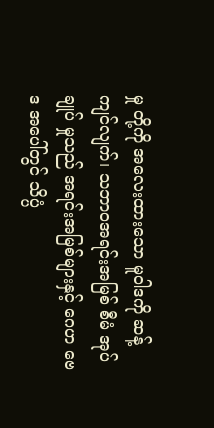မှု တို့ကို အလေးထားသော မူဝါဒကို ဆန့်ကျင်လျက်၊ သဘာဝအရင်းအမြစ် စီမံ အုပ်ချုပ် မှုသည် အရင်းအမြစ်များနှင့် ဂေဟ ဗေဒ အပေါ်တွင် သိပ္ပံ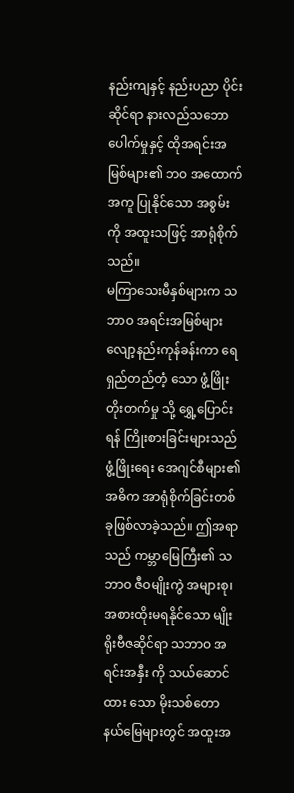နည်းကျနှင့် နည်းပညာ ပိုင်း ဆိုင်ရာ နားလည်သဘောပေါက်မှုနှင့် ထိုအရင်းအမြစ်များ၏ ဘဝ အထောက်အကူ ပြုနိုင်သော အစွမ်း ကို အထူးသဖြင့် အာရုံစိုက်သည်။
မကြာသေးမီနှစ်များက သဘာဝ အရင်းအမြစ်များ လျော့နည်းကုန်ခန်းကာ ရေရှည်တည်တံ့ သော ဖွံ့ဖြိုးတိုးတက်မှု သို့ ရွှေ့ပြောင်းရန် ကြိုးစားခြင်းများသည် ဖွံ့ဖြိုးရေး အေဂျင်စီများ၏ အဓိက အာရုံစိုက်ခြင်းတစ်ခုဖြစ်လာခဲ့သည်။ ဤအရာသည် ကမ္ဘာမြေကြီး၏ သဘာဝ ဇီဝမျိုးကွဲ အများစု၊အစားထိုးမရနိုင်သော မျိုးရိုးဗီဇဆိုင်ရာ သဘာဝ အရင်းအနှီး ကို သယ်ဆောင်ထား သော မိုးသစ်တော နယ်မြေများတွင် အထူးအ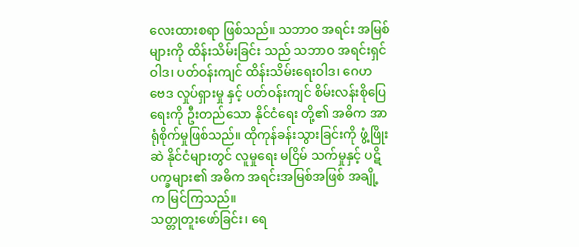လေးထားစရာ ဖြစ်သည်။ သဘာဝ အရင်း အမြစ် များကို ထိန်းသိမ်းခြင်း သည် သဘာဝ အရင်းရှင်ဝါဒ၊ ပတ်ဝန်းကျင် ထိန်းသိမ်းရေးဝါဒ၊ ဂေဟ ဗေဒ လှုပ်ရှားမှု နှင့် ပတ်ဝန်းကျင် စိမ်းလန်းစိုပြေရေးကို ဦးတည်သော နိုင်ငံရေး တို့၏ အဓိက အာရုံစိုက်မှုဖြစ်သည်။ ထိုကုန်ခန်းသွားခြင်းကို ဖွံ့ဖြိုးဆဲ နိုင်ငံများတွင် လူမှုရေး မငြိမ် သက်မှုနှင့် ပဋိပက္ခများ၏ အဓိက အရင်းအမြစ်အဖြစ် အချို့က မြင်ကြသည်။
သတ္တုတူးဖော်ခြင်း၊ ရေ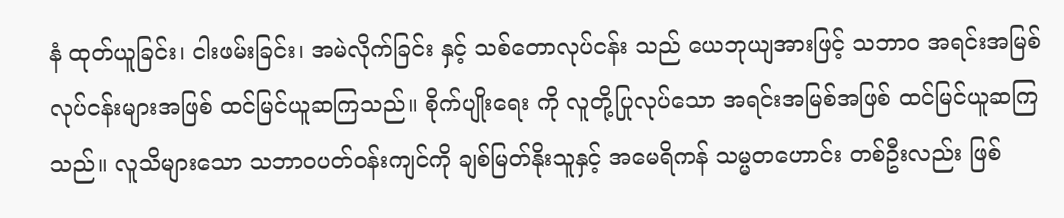နံ ထုတ်ယူခြင်း၊ ငါးဖမ်းခြင်း၊ အမဲလိုက်ခြင်း နှင့် သစ်တောလုပ်ငန်း သည် ယေဘုယျအားဖြင့် သဘာဝ အရင်းအမြစ်လုပ်ငန်းများအဖြစ် ထင်မြင်ယူဆကြသည်။ စိုက်ပျိုးရေး ကို လူတို့ပြုလုပ်သော အရင်းအမြစ်အဖြစ် ထင်မြင်ယူဆကြသည်။ လူသိများသော သဘာဝပတ်ဝန်းကျင်ကို ချစ်မြတ်နိုးသူနှင့် အမေရိကန် သမ္မတဟောင်း တစ်ဦးလည်း ဖြစ်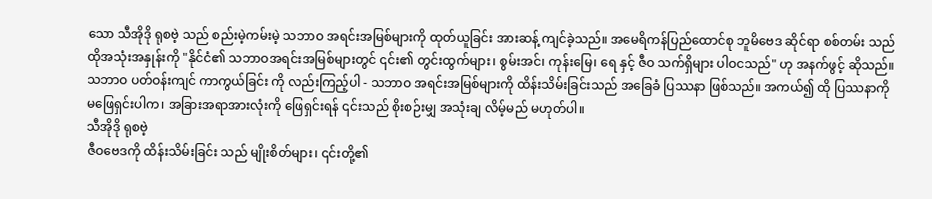သော သီအိုဒို ရုစဗဲ့ သည် စည်းမဲ့ကမ်းမဲ့ သဘာဝ အရင်းအမြစ်များကို ထုတ်ယူခြင်း အားဆန့် ကျင်ခဲ့သည်။ အမေရိကန်ပြည်ထောင်စု ဘူမိဗေဒ ဆိုင်ရာ စစ်တမ်း သည် ထိုအသုံးအနှုန်းကို "နိုင်ငံ၏ သဘာဝအရင်းအမြစ်များတွင် ၎င်း၏ တွင်းထွက်များ၊ စွမ်းအင်၊ ကုန်းမြေ၊ ရေ နှင့် ဇီဝ သက်ရှိများ ပါဝငသည်" ဟု အနက်ဖွင့် ဆိုသည်။
သဘာဝ ပတ်ဝန်းကျင် ကာကွယ်ခြင်း ကို လည်းကြည့်ပါ - သဘာဝ အရင်းအမြစ်များကို ထိန်းသိမ်းခြင်းသည် အခြေခံ ပြဿနာ ဖြစ်သည်။ အကယ်၍ ထို ပြဿနာကို မဖြေရှင်းပါက၊ အခြားအရာအားလုံးကို ဖြေရှင်းရန် ၎င်းသည် စိုးစဉ်းမျှ အသုံးချ လိမ့်မည် မဟုတ်ပါ။
သီအိုဒို ရုစဗဲ့
ဇီဝဗေဒကို ထိန်းသိမ်းခြင်း သည် မျိုးစိတ်များ၊ ၎င်းတို့၏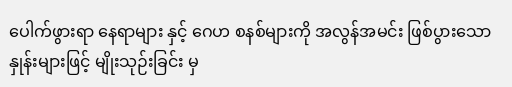ပေါက်ဖွားရာ နေရာများ နှင့် ဂေဟ စနစ်များကို အလွန်အမင်း ဖြစ်ပွားသော နှုန်းများဖြင့် မျိုးသုဉ်းခြင်း မှ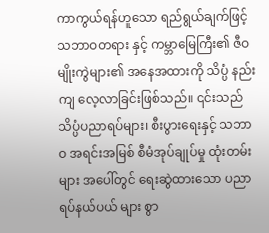ကာကွယ်ရန်ဟူသော ရည်ရွယ်ချက်ဖြင့် သဘာဝတရား နှင့် ကမ္ဘာမြေကြီး၏ ဇီဝမျိုးကွဲများ၏ အနေအထားကို သိပ္ပံ နည်းကျ လေ့လာခြင်းဖြစ်သည်။ ၎င်းသည် သိပ္ပံပညာရပ်များ၊ စီးပွားရေးနှင့် သဘာဝ အရင်းအမြစ် စီမံအုပ်ချုပ်မှု ထုံးတမ်းများ အပေါ်တွင် ရေးဆွဲထားသော ပညာရပ်နယ်ပယ် များ စွာ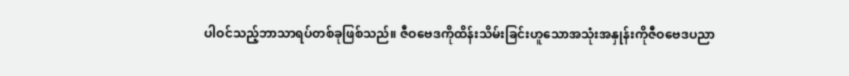ပါဝင်သည့်ဘာသာရပ်တစ်ခုဖြစ်သည်။ ဇီဝဗေဒကိုထိန်းသိမ်းခြင်းဟူသောအသုံးအနှုန်းကိုဇီဝဗေဒပညာ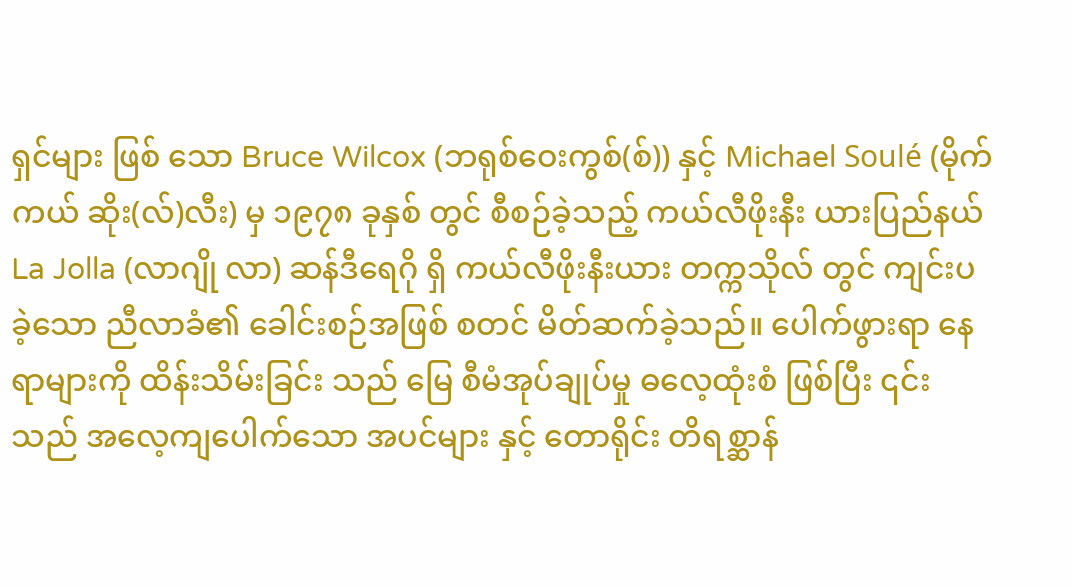ရှင်များ ဖြစ် သော Bruce Wilcox (ဘရုစ်ဝေးကွစ်(စ်)) နှင့် Michael Soulé (မိုက်ကယ် ဆိုး(လ်)လီး) မှ ၁၉၇၈ ခုနှစ် တွင် စီစဉ်ခဲ့သည့် ကယ်လီဖိုးနီး ယားပြည်နယ် La Jolla (လာဂျို လာ) ဆန်ဒီရေဂို ရှိ ကယ်လီဖိုးနီးယား တက္ကသိုလ် တွင် ကျင်းပခဲ့သော ညီလာခံ၏ ခေါင်းစဉ်အဖြစ် စတင် မိတ်ဆက်ခဲ့သည်။ ပေါက်ဖွားရာ နေရာများကို ထိန်းသိမ်းခြင်း သည် မြေ စီမံအုပ်ချုပ်မှု ဓလေ့ထုံးစံ ဖြစ်ပြီး ၎င်း သည် အလေ့ကျပေါက်သော အပင်များ နှင့် တောရိုင်း တိရစ္ဆာန်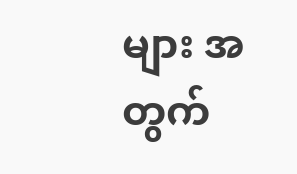များ အတွက်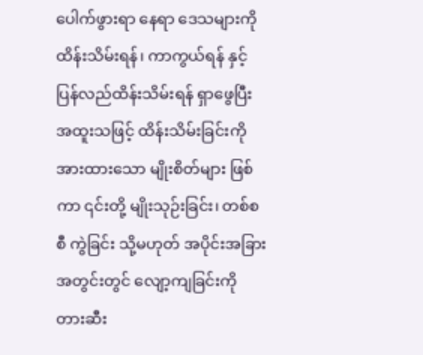ပေါက်ဖွားရာ နေရာ ဒေသများကို ထိန်းသိမ်းရန်၊ ကာကွယ်ရန် နှင့် ပြန်လည်ထိန်းသိမ်းရန် ရှာဖွေပြီး အထူးသဖြင့် ထိန်းသိမ်းခြင်းကို အားထားသော မျိုးစိတ်များ ဖြစ်ကာ ၎င်းတို့ မျိုးသုဉ်းခြင်း၊ တစ်စစီ ကွဲခြင်း သို့မဟုတ် အပိုင်းအခြားအတွင်းတွင် လျော့ကျခြင်းကို တားဆီး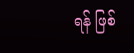ရန် ဖြစ်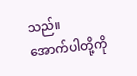သည်။
အောက်ပါတို့ကို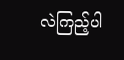လဲကြည့်ပါ